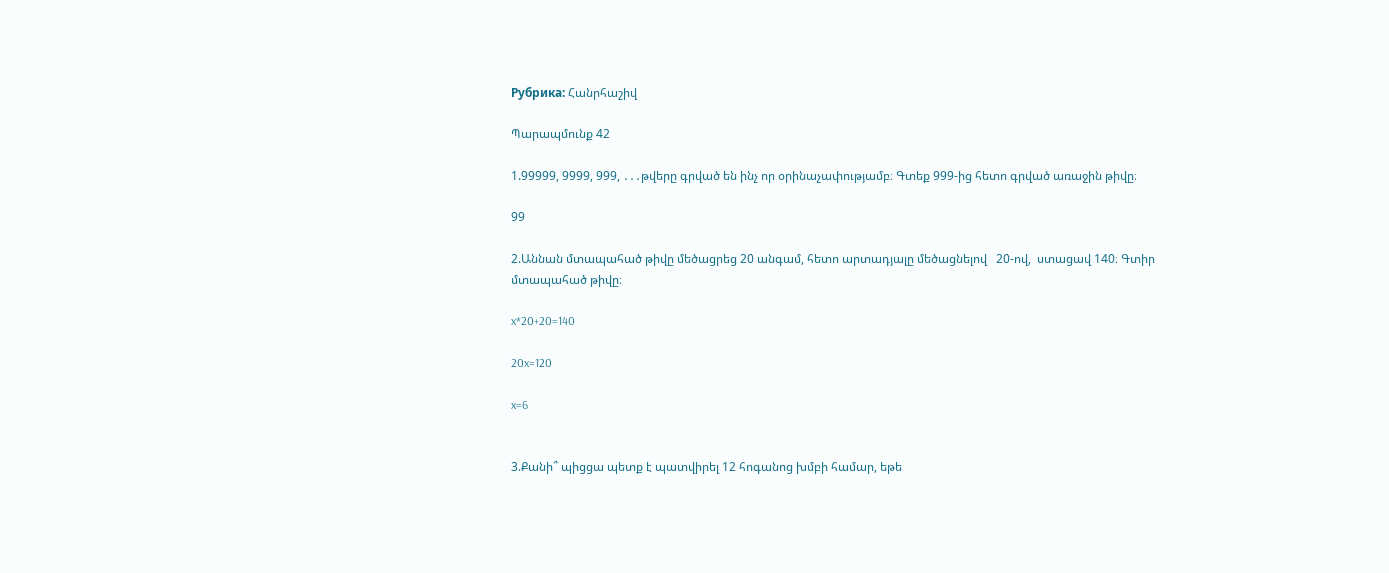Рубрика: Հանրհաշիվ

Պարապմունք 42

1.99999, 9999, 999, ․․․թվերը գրված են ինչ որ օրինաչափությամբ։ Գտեք 999-ից հետո գրված առաջին թիվը։

99

2.Աննան մտապահած թիվը մեծացրեց 20 անգամ, հետո արտադյալը մեծացնելով   20-ով,  ստացավ 140։ Գտիր մտապահած թիվը։

x*20+20=140

20x=120

x=6


3.Քանի՞ պիցցա պետք է պատվիրել 12 հոգանոց խմբի համար, եթե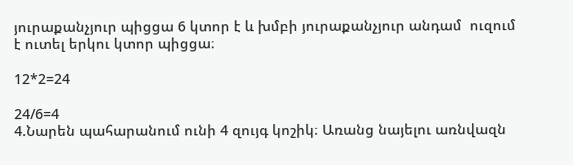յուրաքանչյուր պիցցա 6 կտոր է և խմբի յուրաքանչյուր անդամ  ուզում է ուտել երկու կտոր պիցցա։

12*2=24

24/6=4
4.Նարեն պահարանում ունի 4 զույգ կոշիկ։ Առանց նայելու առնվազն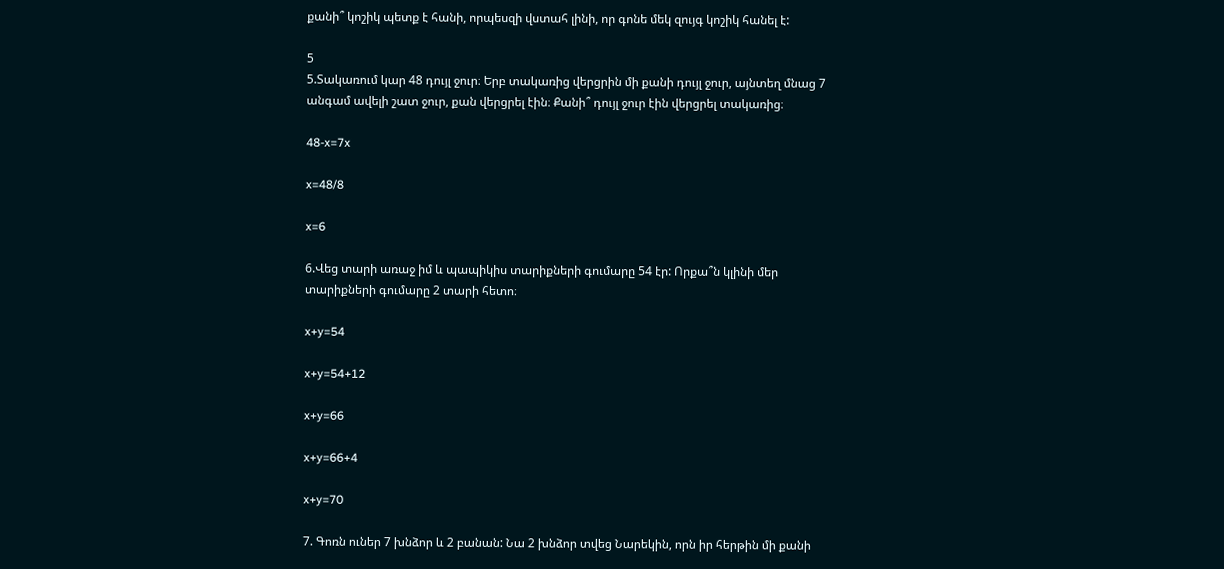քանի՞ կոշիկ պետք է հանի, որպեսզի վստահ լինի, որ գոնե մեկ զույգ կոշիկ հանել է:

5
5.Տակառում կար 48 դույլ ջուր։ Երբ տակառից վերցրին մի քանի դույլ ջուր, այնտեղ մնաց 7 անգամ ավելի շատ ջուր, քան վերցրել էին։ Քանի՞ դույլ ջուր էին վերցրել տակառից։

48-x=7x

x=48/8

x=6

6.Վեց տարի առաջ իմ և պապիկիս տարիքների գումարը 54 էր: Որքա՞ն կլինի մեր տարիքների գումարը 2 տարի հետո։

x+y=54

x+y=54+12

x+y=66

x+y=66+4

x+y=70

7. Գոռն ուներ 7 խնձոր և 2 բանան: Նա 2 խնձոր տվեց Նարեկին, որն իր հերթին մի քանի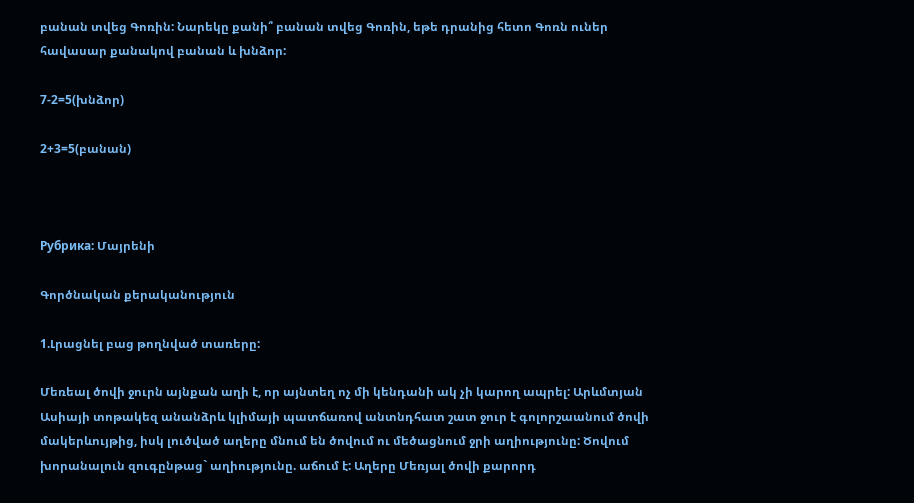բանան տվեց Գոռին: Նարեկը քանի՞ բանան տվեց Գոռին, եթե դրանից հետո Գոռն ուներ հավասար քանակով բանան և խնձոր:

7-2=5(խնձոր)

2+3=5(բանան)



Рубрика: Մայրենի

Գործնական քերականություն

1.Լրացնել բաց թողնված տառերը:

Մեռեալ ծովի ջուրն այնքան աղի է, որ այնտեղ ոչ մի կենդանի ակ չի կարող ապրել: Արևմտյան Ասիայի տոթակեզ անանձրև կլիմայի պատճառով անտնդհատ շատ ջուր է գոլորշաանում ծովի մակերևույթից, իսկ լուծված աղերը մնում են ծովում ու մեծացնում ջրի աղիությունը: Ծովում խորանալուն զուգընթաց` աղիությունը. աճում է: Աղերը Մեռյալ ծովի քարորդ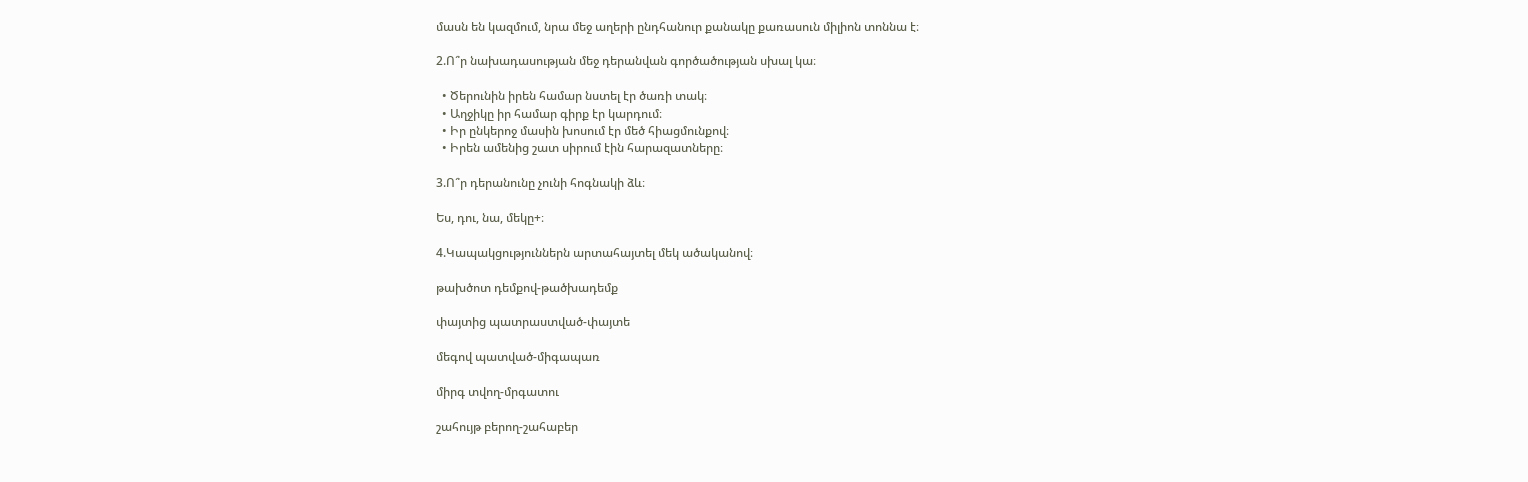մասն են կազմում, նրա մեջ աղերի ընդհանուր քանակը քառասուն միլիոն տոննա է։

2.Ո՞ր նախադասության մեջ դերանվան գործածության սխալ կա։

  • Ծերունին իրեն համար նստել էր ծառի տակ։
  • Աղջիկը իր համար գիրք էր կարդում։
  • Իր ընկերոջ մասին խոսում էր մեծ հիացմունքով։
  • Իրեն ամենից շատ սիրում էին հարազատները։

3.Ո՞ր դերանունը չունի հոգնակի ձև։

Ես, դու, նա, մեկը+։

4.Կապակցություններն արտահայտել մեկ ածականով։

թախծոտ դեմքով-թածխադեմք

փայտից պատրաստված-փայտե

մեգով պատված-միգապառ

միրգ տվող-մրգատու

շահույթ բերող-շահաբեր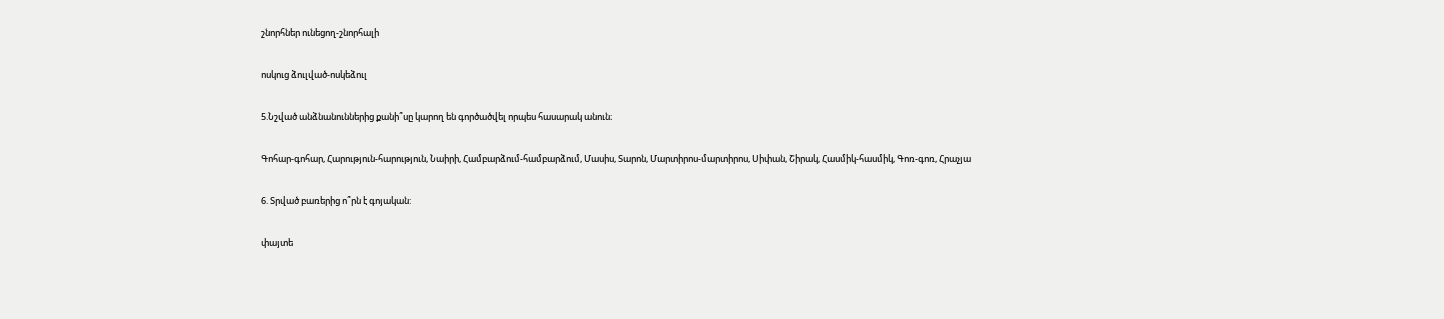շնորհներ ունեցող-շնորհալի

ոսկուց ձուլված-ոսկեձուլ

5.Նշված անձնանուններից քանի՞սը կարող են գործածվել որպես հասարակ անուն։

Գոհար-գոհար, Հարություն-հարություն, Նաիրի, Համբարձում-համբարձում, Մասիս, Տարոն, Մարտիրոս-մարտիրոս, Սիփան, Շիրակ, Հասմիկ-հասմիկ, Գոռ-գոռ, Հրաչյա

6. Տրված բառերից ո՞րն է գոյական:

փայտե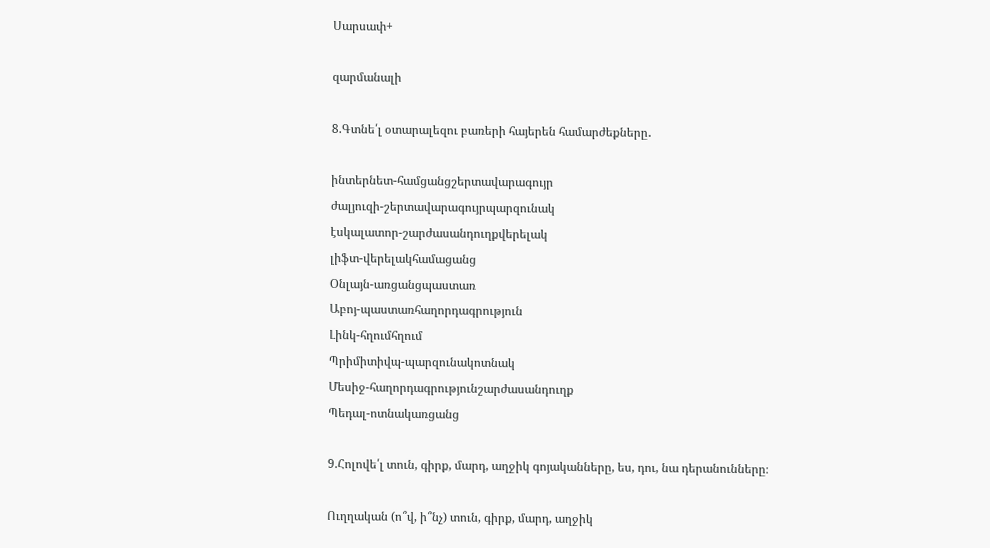Սարսափ+

զարմանալի

8.Գտնե՛լ օտարալեզու բառերի հայերեն համարժեքները․

ինտերնետ-համցանցշերտավարագույր
ժալյուզի-շերտավարագույրպարզունակ
էսկալատոր-շարժասանդուղքվերելակ
լիֆտ-վերելակհամացանց
Օնլայն-առցանցպաստառ
Աբոյ-պաստառհաղորդագրություն
Լինկ-հղումհղում
Պրիմիտիվպ-պարզունակոտնակ
Մեսիջ-հաղորդագրությունշարժասանդուղք
Պեդալ-ոտնակառցանց

9.Հոլովե՛լ տուն, գիրք, մարդ, աղջիկ գոյականները, ես, դու, նա դերանունները։

Ուղղական (ո՞վ, ի՞նչ) տուն, գիրք, մարդ, աղջիկ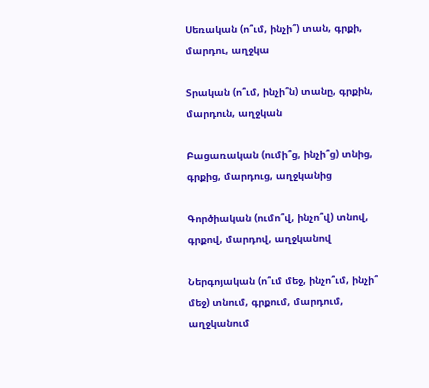Սեռական (ո՞ւմ, ինչի՞) տան, գրքի, մարդու, աղջկա

Տրական (ո՞ւմ, ինչի՞ն) տանը, գրքին, մարդուն, աղջկան

Բացառական (ումի՞ց, ինչի՞ց) տնից, գրքից, մարդուց, աղջկանից

Գործիական (ումո՞վ, ինչո՞վ) տնով, գրքով, մարդով, աղջկանով

Ներգոյական (ո՞ւմ մեջ, ինչո՞ւմ, ինչի՞ մեջ) տնում, գրքում, մարդում, աղջկանում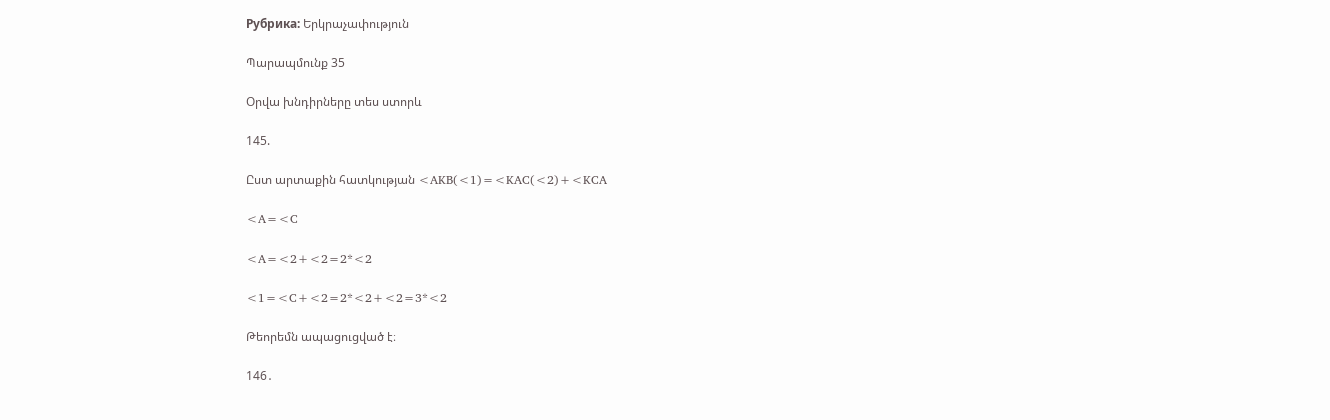Рубрика: Երկրաչափություն

Պարապմունք 35

Օրվա խնդիրները տես ստորև

145.

Ըստ արտաքին հատկության <AKB(<1)=<KAC(<2)+<KCA

<A=<C

<A=<2+<2=2*<2

<1=<C+<2=2*<2+<2=3*<2

Թեորեմն ապացուցված է։

146․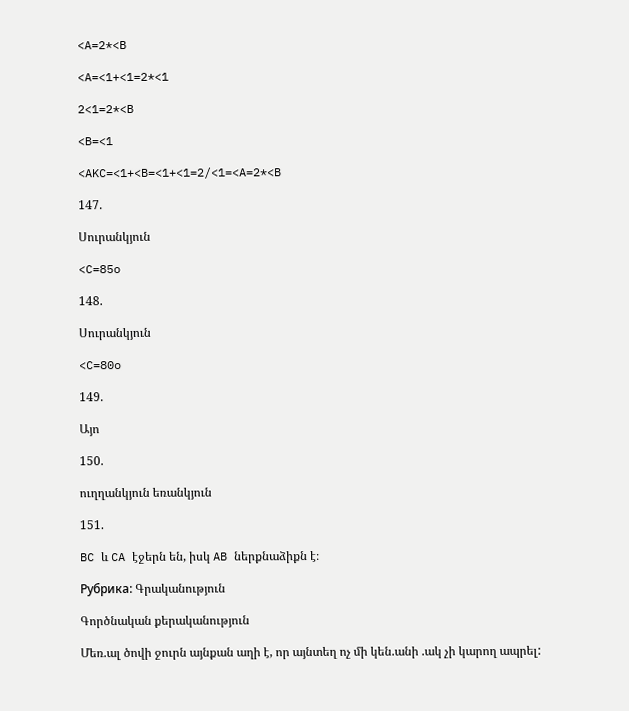<A=2*<B

<A=<1+<1=2*<1

2<1=2*<B

<B=<1

<AKC=<1+<B=<1+<1=2/<1=<A=2*<B

147.

Սուրանկյուն

<C=85o

148.

Սուրանկյուն

<C=80o

149.

Այո

150.

ուղղանկյուն եռանկյուն

151.

BC և CA էջերն են, իսկ AB ներքնաձիքն է։

Рубрика: Գրականություն

Գործնական քերականություն

Մեռ.ալ ծովի ջուրն այնքան աղի է, որ այնտեղ ոչ մի կեն.անի .ակ չի կարող ապրել: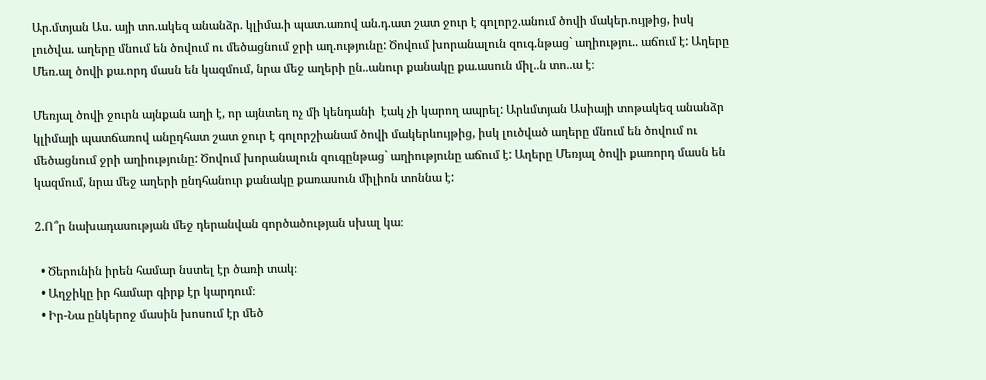Ար.մտյան Աս. այի տո.ակեզ անանձր. կլիմա.ի պատ.առով ան.դ.ատ շատ ջուր է գոլորշ.անում ծովի մակեր.ույթից, իսկ լուծվա. աղերը մնում են ծովում ու մեծացնում ջրի աղ.ությունը: Ծովում խորանալուն զուգ.նթաց` աղիությու.. աճում է: Աղերը Մեռ.ալ ծովի քա.որդ մասն են կազմում, նրա մեջ աղերի ըն..անուր քանակը քա.ասուն միլ..ն տո..ա է։

Մեռյալ ծովի ջուրն այնքան աղի է, որ այնտեղ ոչ մի կենդանի  էակ չի կարող ապրել: Արևմտյան Ասիայի տոթակեզ անանձր կլիմայի պատճառով անըդհատ շատ ջուր է գոլորշիանամ ծովի մակերևույթից, իսկ լուծված աղերը մնում են ծովում ու մեծացնում ջրի աղիությունը: Ծովում խորանալուն զուգընթաց` աղիությունը աճում է: Աղերը Մեռյալ ծովի քառորդ մասն են կազմում, նրա մեջ աղերի ընդհանուր քանակը քառասուն միլիոն տոննա է:

2.Ո՞ր նախադասության մեջ դերանվան գործածության սխալ կա։

  • Ծերունին իրեն համար նստել էր ծառի տակ։
  • Աղջիկը իր համար գիրք էր կարդում։
  • Իր-Նա ընկերոջ մասին խոսում էր մեծ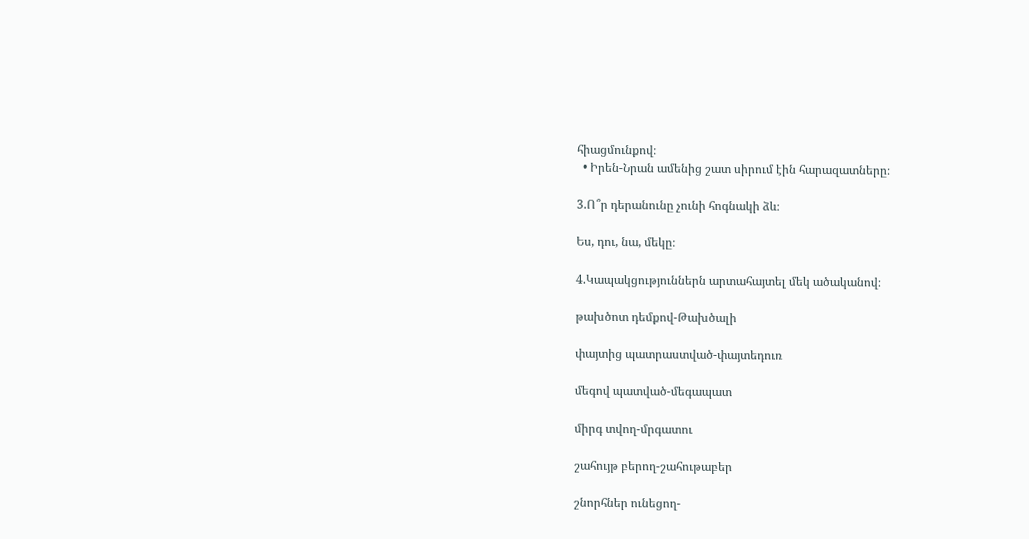հիացմունքով։
  • Իրեն-Նրան ամենից շատ սիրում էին հարազատները։

3.Ո՞ր դերանունը չունի հոգնակի ձև։

Ես, դու, նա, մեկը։

4.Կապակցություններն արտահայտել մեկ ածականով։

թախծոտ դեմքով-Թախծալի

փայտից պատրաստված-փայտեդուռ

մեգով պատված-մեգապատ

միրգ տվող-մրգատու

շահույթ բերող-շահութաբեր

շնորհներ ունեցող-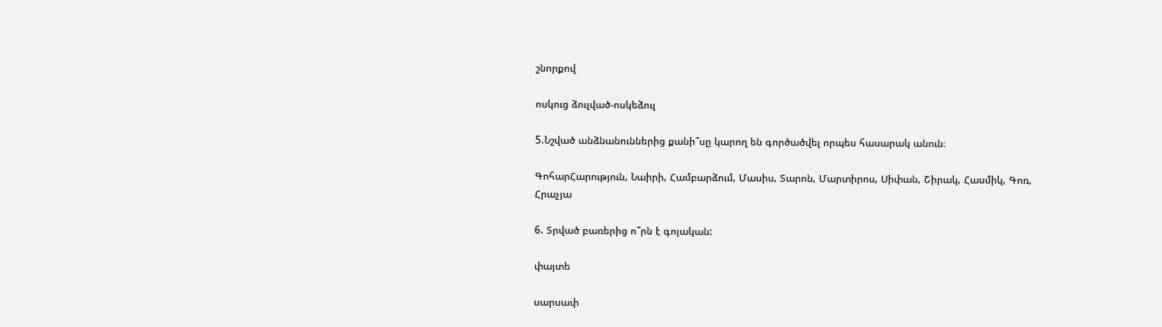շնորքով

ոսկուց ձուլված-ոսկեձուլ

5.Նշված անձնանուններից քանի՞սը կարող են գործածվել որպես հասարակ անուն։

ԳոհարՀարություն, Նաիրի, Համբարձում, Մասիս, Տարոն, Մարտիրոս, Սիփան, Շիրակ, Հասմիկ, Գոռ, Հրաչյա

6. Տրված բառերից ո՞րն է գոյական:

փայտե

սարսափ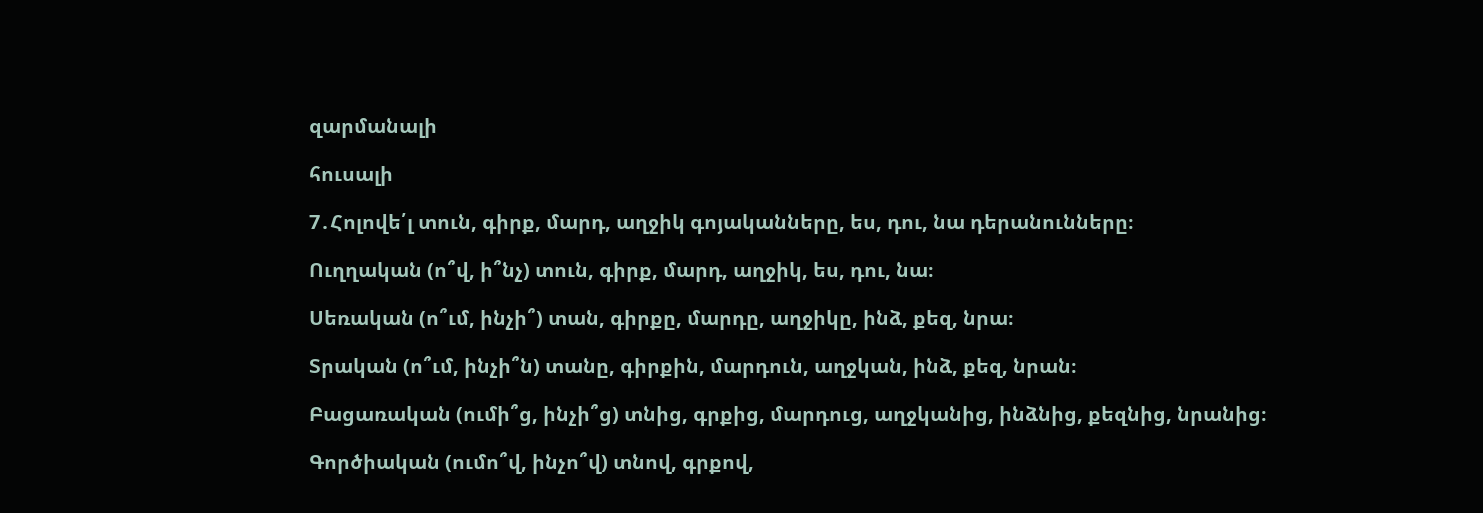զարմանալի

հուսալի

7․Հոլովե՛լ տուն, գիրք, մարդ, աղջիկ գոյականները, ես, դու, նա դերանունները։

Ուղղական (ո՞վ, ի՞նչ) տուն, գիրք, մարդ, աղջիկ, ես, դու, նա։

Սեռական (ո՞ւմ, ինչի՞) տան, գիրքը, մարդը, աղջիկը, ինձ, քեզ, նրա։

Տրական (ո՞ւմ, ինչի՞ն) տանը, գիրքին, մարդուն, աղջկան, ինձ, քեզ, նրան։

Բացառական (ումի՞ց, ինչի՞ց) տնից, գրքից, մարդուց, աղջկանից, ինձնից, քեզնից, նրանից։

Գործիական (ումո՞վ, ինչո՞վ) տնով, գրքով,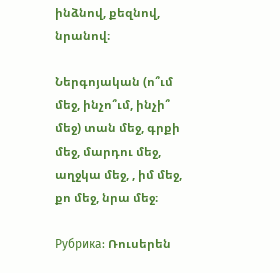ինձնով, քեզնով, նրանով։

Ներգոյական (ո՞ւմ մեջ, ինչո՞ւմ, ինչի՞ մեջ) տան մեջ, գրքի մեջ, մարդու մեջ, աղջկա մեջ, , իմ մեջ, քո մեջ, նրա մեջ։

Рубрика: Ռուսերեն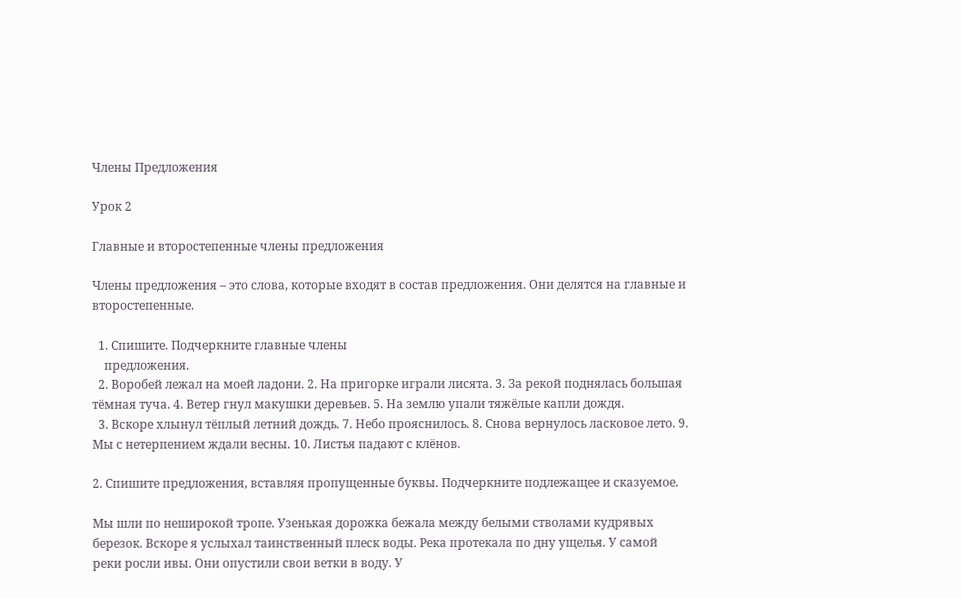Члены Предложения

Урок 2

Главные и второстепенные члены предложения

Члены предложения – это слова, которые входят в состав предложения. Они делятся на главные и второстепенные.

  1. Спишите. Подчеркните главные члены
    предложения.
  2. Воробей лежал на моей ладони. 2. На пригорке играли лисята. 3. За рекой поднялась большая тëмная туча. 4. Ветер гнул макушки деревьев. 5. На землю упали тяжëлые капли дождя.
  3. Вскоре хлынул тëплый летний дождь. 7. Небо прояснилось. 8. Снова вернулось ласковое лето. 9. Мы с нетерпением ждали весны. 10. Листья падают с клëнов.

2. Спишите предложения, вставляя пропущенные буквы. Подчеркните подлежащее и сказуемое.

Мы шли по неширокой тропе. Узенькая дорожка бежала между белыми стволами кудрявых березок. Вскоре я услыхал таинственный плеск воды. Река протекала по дну ущелья. У самой
реки росли ивы. Они опустили свои ветки в воду. У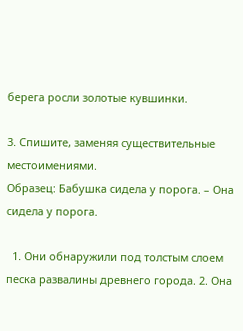берега росли золотые кувшинки.

3. Спишите, заменяя существительные местоимениями.
Образец: Бабушка сидела у порога. – Она сидела у порога.

  1. Они обнаружили под толстым слоем песка развалины древнего города. 2. Она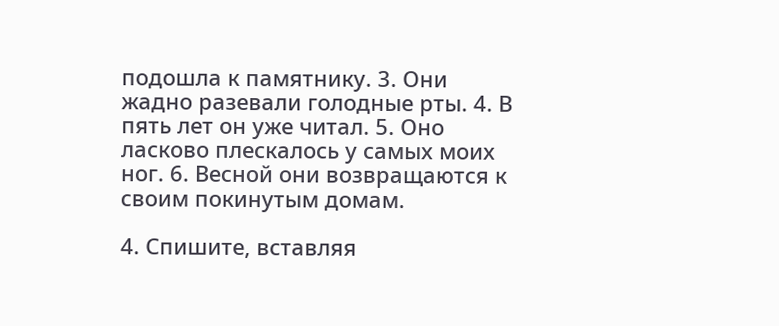подошла к памятнику. 3. Они жадно разевали голодные рты. 4. В пять лет он уже читал. 5. Оно ласково плескалось у самых моих ног. 6. Весной они возвращаются к своим покинутым домам.

4. Спишите, вставляя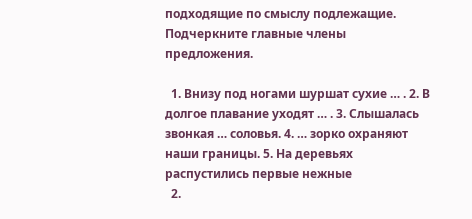подходящие по смыслу подлежащие. Подчеркните главные члены
предложения.

  1. Внизу под ногами шуршат сухие … . 2. В долгое плавание уходят … . 3. Слышалась звонкая … соловья. 4. … зорко охраняют наши границы. 5. На деревьях распустились первые нежные
  2.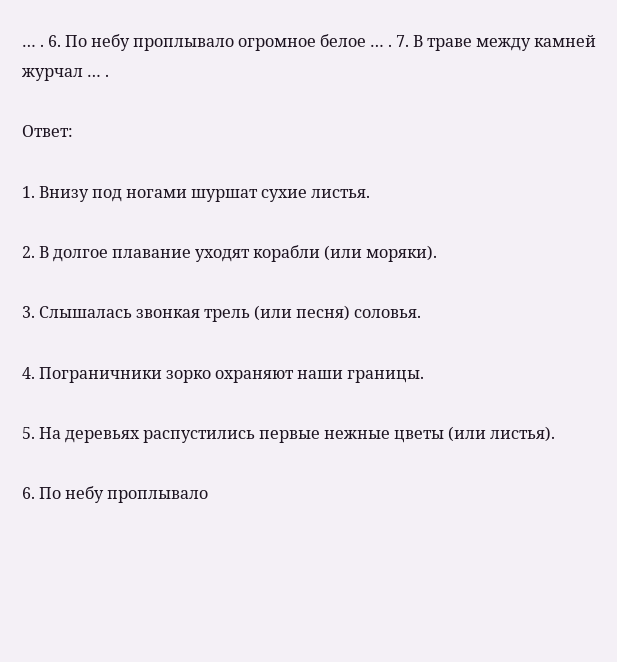… . 6. По небу проплывало огромное белое … . 7. В траве между камней журчал … .

Ответ:

1. Внизу под ногами шуршат сухие листья.

2. В долгое плавание уходят корабли (или моряки).

3. Слышалась звонкая трель (или песня) соловья.

4. Пограничники зорко охраняют наши границы.

5. На деревьях распустились первые нежные цветы (или листья).

6. По небу проплывало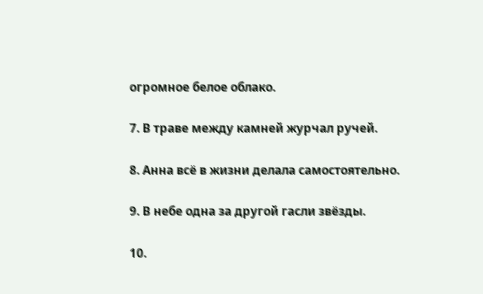огромное белое облако.

7. В траве между камней журчал ручей.

8. Анна всё в жизни делала самостоятельно.

9. В небе одна за другой гасли звёзды.

10.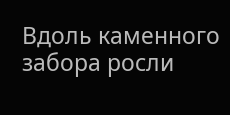Вдоль каменного забора росли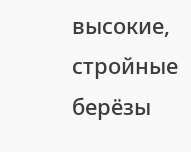высокие, стройные берёзы